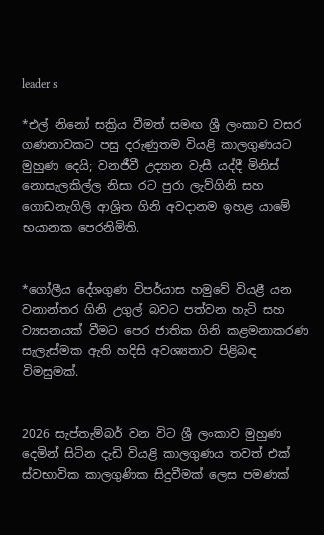leader s

*එල් නිනෝ සක්‍රිය වීමත් සමඟ ශ්‍රී ලංකාව වසර ගණනාවකට පසු දරුණුතම වියළි කාලගුණයට මුහුණ දෙයි; වනජීවී උද්‍යාන වැසී යද්දී මිනිස් නොසැලකිල්ල නිසා රට පුරා ලැව්ගිනි සහ ගොඩනැගිලි ආශ්‍රිත ගිනි අවදානම ඉහළ යාමේ භයානක පෙරනිමිති.


*ගෝලීය දේශගුණ විපර්යාස හමුවේ වියළී යන වනාන්තර ගිනි උගුල් බවට පත්වන හැටි සහ ව්‍යසනයක් වීමට පෙර ජාතික ගිනි කළමනාකරණ සැලැස්මක ඇති හදිසි අවශ්‍යතාව පිළිබඳ විමසුමක්.


2026 සැප්තැම්බර් වන විට ශ්‍රී ලංකාව මුහුණ දෙමින් සිටින දැඩි වියළි කාලගුණය තවත් එක් ස්වභාවික කාලගුණික සිදුවීමක් ලෙස පමණක්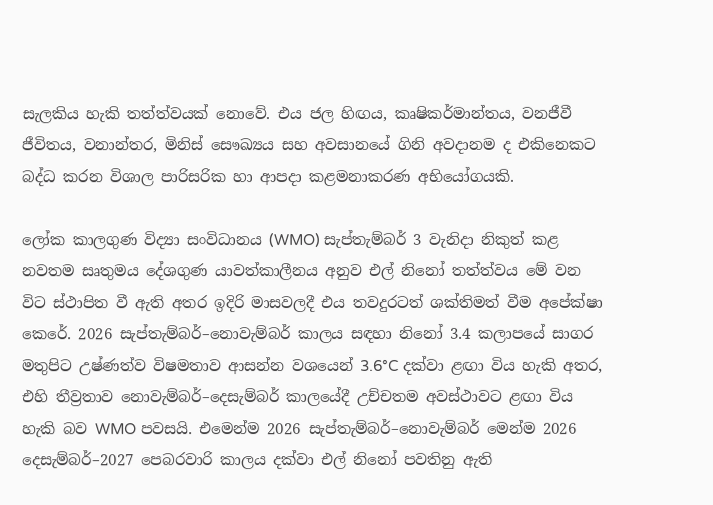සැලකිය හැකි තත්ත්වයක් නොවේ. එය ජල හිඟය, කෘෂිකර්මාන්තය, වනජීවී ජීවිතය, වනාන්තර, මිනිස් සෞඛ්‍යය සහ අවසානයේ ගිනි අවදානම ද එකිනෙකට බද්ධ කරන විශාල පාරිසරික හා ආපදා කළමනාකරණ අභියෝගයකි.

ලෝක කාලගුණ විද්‍යා සංවිධානය (WMO) සැප්තැම්බර් 3 වැනිදා නිකුත් කළ නවතම සෘතුමය දේශගුණ යාවත්කාලීනය අනුව එල් නිනෝ තත්ත්වය මේ වන විට ස්ථාපිත වී ඇති අතර ඉදිරි මාසවලදී එය තවදුරටත් ශක්තිමත් වීම අපේක්ෂා කෙරේ. 2026 සැප්තැම්බර්–නොවැම්බර් කාලය සඳහා නිනෝ 3.4 කලාපයේ සාගර මතුපිට උෂ්ණත්ව විෂමතාව ආසන්න වශයෙන් 3.6°C දක්වා ළඟා විය හැකි අතර, එහි තීව්‍රතාව නොවැම්බර්–දෙසැම්බර් කාලයේදී උච්චතම අවස්ථාවට ළඟා විය හැකි බව WMO පවසයි. එමෙන්ම 2026 සැප්තැම්බර්–නොවැම්බර් මෙන්ම 2026 දෙසැම්බර්–2027 පෙබරවාරි කාලය දක්වා එල් නිනෝ පවතිනු ඇති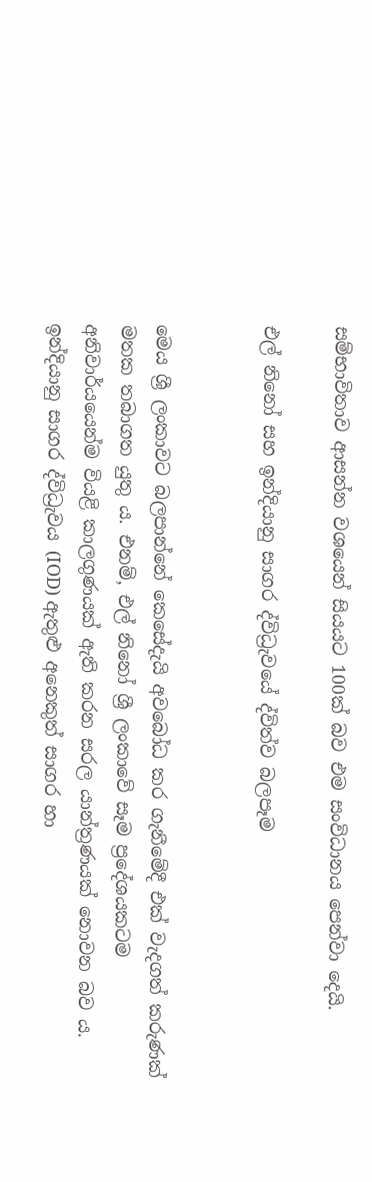සම්භාවිතාව ආසන්න වශයෙන් සියයට 100ක් බව එම සංවිධානය පෙන්වා දෙයි.

එල් නිනෝ සහ ඉන්දියානු සාගර ද්විධ්‍රැවයේ ද්විත්ව බලපෑම


මෙය ශ්‍රී ලංකාවට බලපාන්නේ කෙසේදැයි අවබෝධ කර ගැනීමේදී එක් වැදගත් කරුණක් මතක තබාගත යුතු ය. එනම්, එල් නිනෝ ශ්‍රී ලංකාවේ සෑම ප්‍රදේශයකටම අනිවාර්යයෙන්ම වියළි කාලගුණයක් ඇති කරන සරල යාන්ත්‍රණයක් නොවන බව ය. ඉන්දියානු සාගර ද්විධ්‍රැවය (IOD) ඇතුළු අනෙකුත් සාගර හා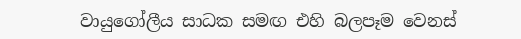වායුගෝලීය සාධක සමඟ එහි බලපෑම වෙනස්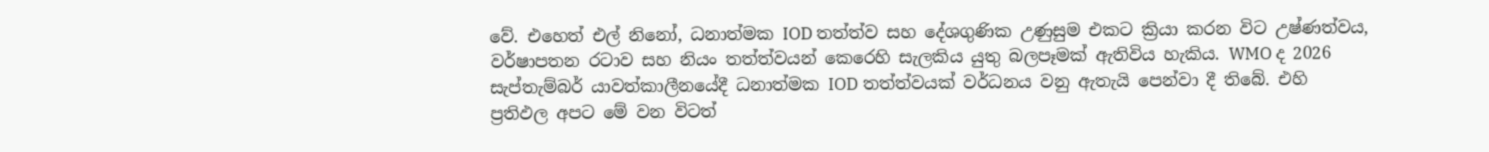වේ. එහෙත් එල් නිනෝ, ධනාත්මක IOD තත්ත්ව සහ දේශගුණික උණුසුම එකට ක්‍රියා කරන විට උෂ්ණත්වය, වර්ෂාපතන රටාව සහ නියං තත්ත්වයන් කෙරෙහි සැලකිය යුතු බලපෑමක් ඇතිවිය හැකිය. WMO ද 2026 සැප්තැම්බර් යාවත්කාලීනයේදී ධනාත්මක IOD තත්ත්වයක් වර්ධනය වනු ඇතැයි පෙන්වා දී තිබේ. එහි ප්‍රතිඵල අපට මේ වන විටත්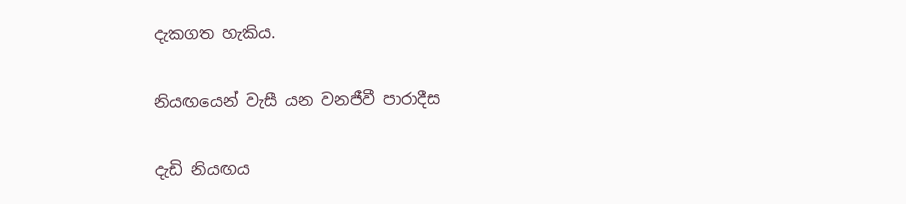දැකගත හැකිය.

නියඟයෙන් වැසී යන වනජීවී පාරාදීස

දැඩි නියඟය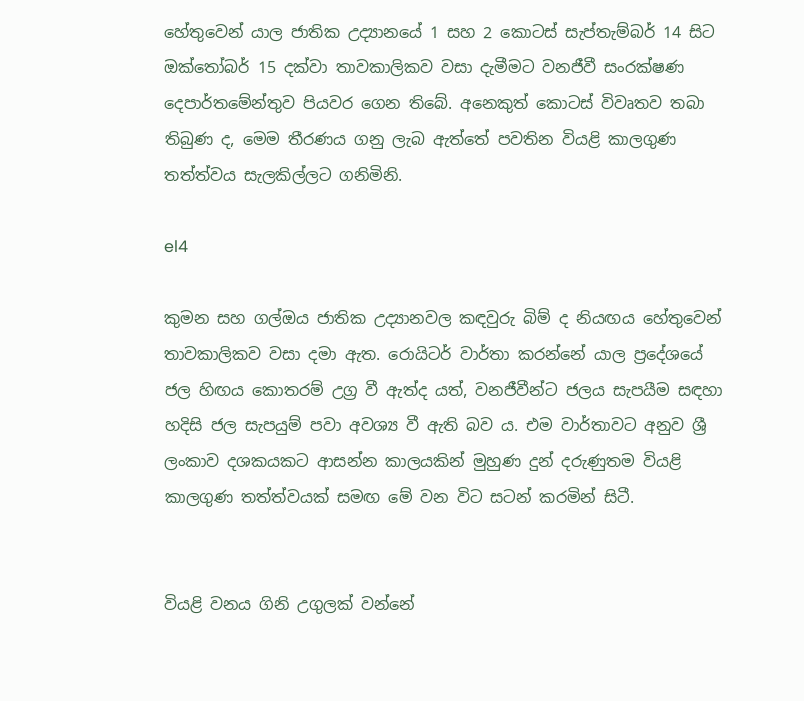හේතුවෙන් යාල ජාතික උද්‍යානයේ 1 සහ 2 කොටස් සැප්තැම්බර් 14 සිට ඔක්තෝබර් 15 දක්වා තාවකාලිකව වසා දැමීමට වනජීවී සංරක්ෂණ දෙපාර්තමේන්තුව පියවර ගෙන තිබේ. අනෙකුත් කොටස් විවෘතව තබා තිබුණ ද, මෙම තීරණය ගනු ලැබ ඇත්තේ පවතින වියළි කාලගුණ තත්ත්වය සැලකිල්ලට ගනිමිනි.

el4

කුමන සහ ගල්ඔය ජාතික උද්‍යානවල කඳවුරු බිම් ද නියඟය හේතුවෙන් තාවකාලිකව වසා දමා ඇත. රොයිටර් වාර්තා කරන්නේ යාල ප්‍රදේශයේ ජල හිඟය කොතරම් උග්‍ර වී ඇත්ද යත්, වනජීවීන්ට ජලය සැපයීම සඳහා හදිසි ජල සැපයුම් පවා අවශ්‍ය වී ඇති බව ය. එම වාර්තාවට අනුව ශ්‍රී ලංකාව දශකයකට ආසන්න කාලයකින් මුහුණ දුන් දරුණුතම වියළි කාලගුණ තත්ත්වයක් සමඟ මේ වන විට සටන් කරමින් සිටී.


වියළි වනය ගිනි උගුලක් වන්නේ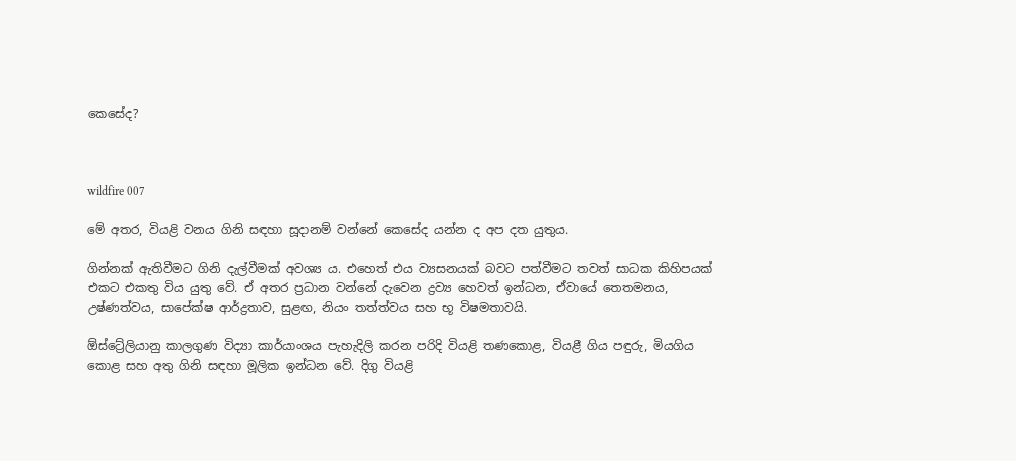කෙසේද?



wildfire 007

මේ අතර, වියළි වනය ගිනි සඳහා සූදානම් වන්නේ කෙසේද යන්න ද අප දත යුතුය.

ගින්නක් ඇතිවීමට ගිනි දැල්වීමක් අවශ්‍ය ය. එහෙත් එය ව්‍යසනයක් බවට පත්වීමට තවත් සාධක කිහිපයක් එකට එකතු විය යුතු වේ. ඒ අතර ප්‍රධාන වන්නේ දැවෙන ද්‍රව්‍ය හෙවත් ඉන්ධන, ඒවායේ තෙතමනය, උෂ්ණත්වය, සාපේක්ෂ ආර්ද්‍රතාව, සුළඟ, නියං තත්ත්වය සහ භූ විෂමතාවයි.

ඕස්ට්‍රේලියානු කාලගුණ විද්‍යා කාර්යාංශය පැහැදිලි කරන පරිදි වියළි තණකොළ, වියළී ගිය පඳුරු, මියගිය කොළ සහ අතු ගිනි සඳහා මූලික ඉන්ධන වේ. දිගු වියළි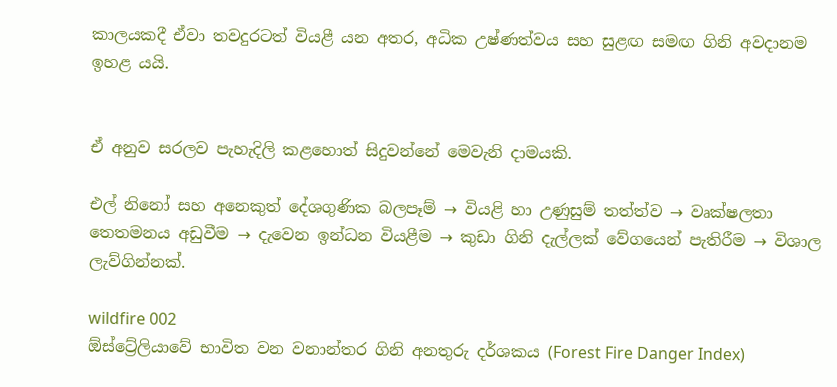කාලයකදී ඒවා තවදුරටත් වියළී යන අතර, අධික උෂ්ණත්වය සහ සුළඟ සමඟ ගිනි අවදානම ඉහළ යයි.


ඒ අනුව සරලව පැහැදිලි කළහොත් සිදුවන්නේ මෙවැනි දාමයකි.

එල් නිනෝ සහ අනෙකුත් දේශගුණික බලපෑම් → වියළි හා උණුසුම් තත්ත්ව → වෘක්ෂලතා තෙතමනය අඩුවීම → දැවෙන ඉන්ධන වියළීම → කුඩා ගිනි දැල්ලක් වේගයෙන් පැතිරීම → විශාල ලැව්ගින්නක්.

wildfire 002
ඕස්ට්‍රේලියාවේ භාවිත වන වනාන්තර ගිනි අනතුරු දර්ශකය (Forest Fire Danger Index)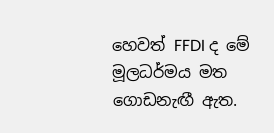හෙවත් FFDI ද මේ මූලධර්මය මත ගොඩනැඟී ඇත.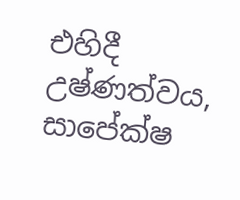එහිදී උෂ්ණත්වය, සාපේක්ෂ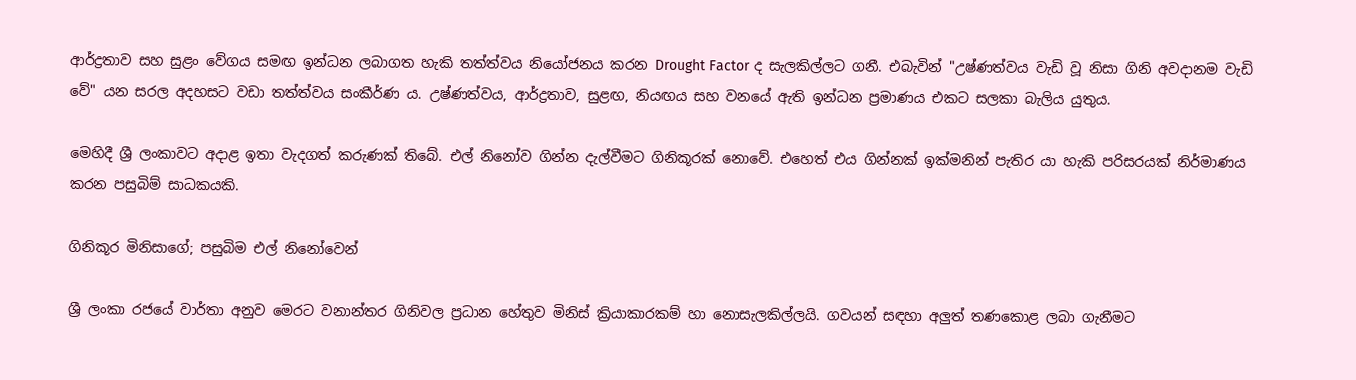ආර්ද්‍රතාව සහ සුළං වේගය සමඟ ඉන්ධන ලබාගත හැකි තත්ත්වය නියෝජනය කරන Drought Factor ද සැලකිල්ලට ගනී. එබැවින් "උෂ්ණත්වය වැඩි වූ නිසා ගිනි අවදානම වැඩි වේ" යන සරල අදහසට වඩා තත්ත්වය සංකීර්ණ ය. උෂ්ණත්වය, ආර්ද්‍රතාව, සුළඟ, නියඟය සහ වනයේ ඇති ඉන්ධන ප්‍රමාණය එකට සලකා බැලිය යුතුය.

මෙහිදී ශ්‍රී ලංකාවට අදාළ ඉතා වැදගත් කරුණක් තිබේ. එල් නිනෝව ගින්න දැල්වීමට ගිනිකූරක් නොවේ. එහෙත් එය ගින්නක් ඉක්මනින් පැතිර යා හැකි පරිසරයක් නිර්මාණය කරන පසුබිම් සාධකයකි.

ගිනිකූර මිනිසාගේ; පසුබිම එල් නිනෝවෙන්

ශ්‍රී ලංකා රජයේ වාර්තා අනුව මෙරට වනාන්තර ගිනිවල ප්‍රධාන හේතුව මිනිස් ක්‍රියාකාරකම් හා නොසැලකිල්ලයි. ගවයන් සඳහා අලුත් තණකොළ ලබා ගැනීමට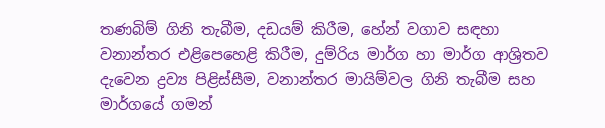තණබිම් ගිනි තැබීම, දඩයම් කිරීම, හේන් වගාව සඳහා වනාන්තර එළිපෙහෙළි කිරීම, දුම්රිය මාර්ග හා මාර්ග ආශ්‍රිතව දැවෙන ද්‍රව්‍ය පිළිස්සීම, වනාන්තර මායිම්වල ගිනි තැබීම සහ මාර්ගයේ ගමන්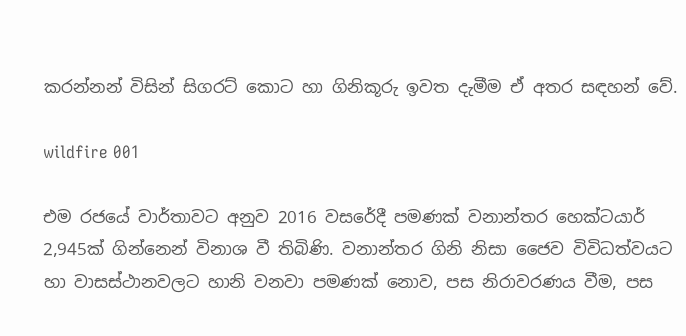කරන්නන් විසින් සිගරට් කොට හා ගිනිකූරු ඉවත දැමීම ඒ අතර සඳහන් වේ.

wildfire 001

එම රජයේ වාර්තාවට අනුව 2016 වසරේදී පමණක් වනාන්තර හෙක්ටයාර් 2,945ක් ගින්නෙන් විනාශ වී තිබිණි. වනාන්තර ගිනි නිසා ජෛව විවිධත්වයට හා වාසස්ථානවලට හානි වනවා පමණක් නොව, පස නිරාවරණය වීම, පස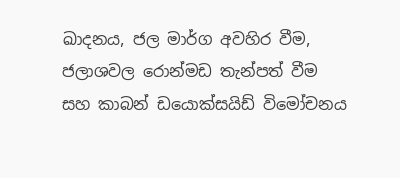ඛාදනය, ජල මාර්ග අවහිර වීම, ජලාශවල රොන්මඩ තැන්පත් වීම සහ කාබන් ඩයොක්සයිඩ් විමෝචනය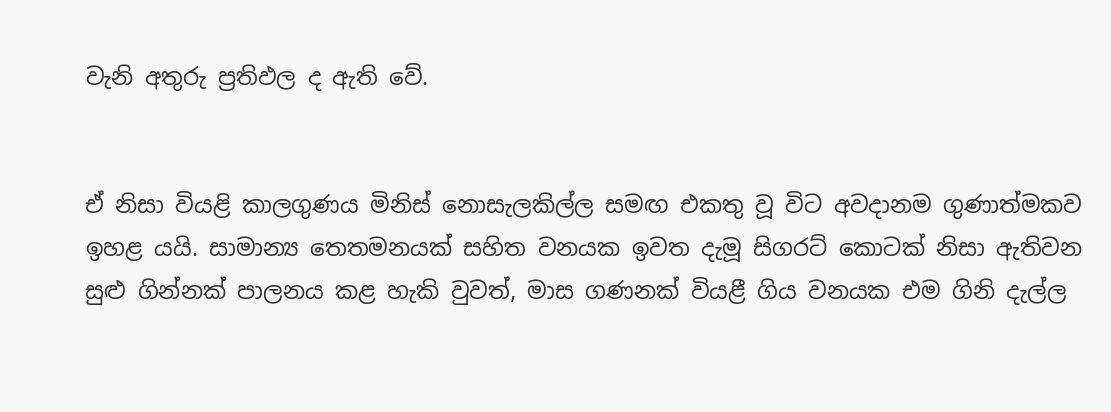වැනි අතුරු ප්‍රතිඵල ද ඇති වේ.


ඒ නිසා වියළි කාලගුණය මිනිස් නොසැලකිල්ල සමඟ එකතු වූ විට අවදානම ගුණාත්මකව ඉහළ යයි. සාමාන්‍ය තෙතමනයක් සහිත වනයක ඉවත දැමූ සිගරට් කොටක් නිසා ඇතිවන සුළු ගින්නක් පාලනය කළ හැකි වුවත්, මාස ගණනක් වියළී ගිය වනයක එම ගිනි දැල්ල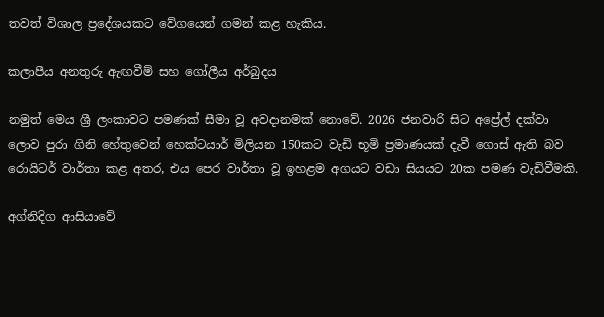තවත් විශාල ප්‍රදේශයකට වේගයෙන් ගමන් කළ හැකිය.

කලාපීය අනතුරු ඇඟවීම් සහ ගෝලීය අර්බුදය

නමුත් මෙය ශ්‍රී ලංකාවට පමණක් සීමා වූ අවදානමක් නොවේ. 2026 ජනවාරි සිට අප්‍රේල් දක්වා ලොව පුරා ගිනි හේතුවෙන් හෙක්ටයාර් මිලියන 150කට වැඩි භූමි ප්‍රමාණයක් දැවී ගොස් ඇති බව රොයිටර් වාර්තා කළ අතර, එය පෙර වාර්තා වූ ඉහළම අගයට වඩා සියයට 20ක පමණ වැඩිවීමකි.

අග්නිදිග ආසියාවේ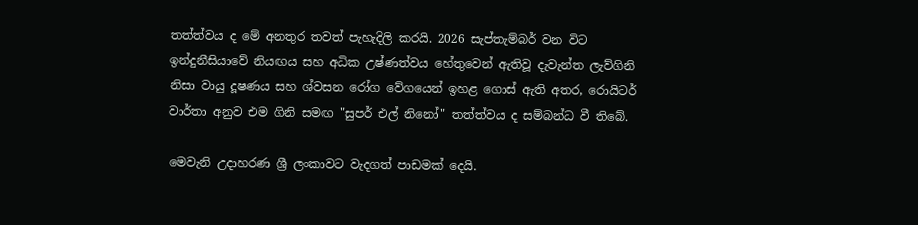තත්ත්වය ද මේ අනතුර තවත් පැහැදිලි කරයි. 2026 සැප්තැම්බර් වන විට ඉන්දුනීසියාවේ නියඟය සහ අධික උෂ්ණත්වය හේතුවෙන් ඇතිවූ දැවැන්ත ලැව්ගිනි නිසා වායු දූෂණය සහ ශ්වසන රෝග වේගයෙන් ඉහළ ගොස් ඇති අතර, රොයිටර් වාර්තා අනුව එම ගිනි සමඟ "සුපර් එල් නිනෝ" තත්ත්වය ද සම්බන්ධ වී තිබේ.

මෙවැනි උදාහරණ ශ්‍රී ලංකාවට වැදගත් පාඩමක් දෙයි.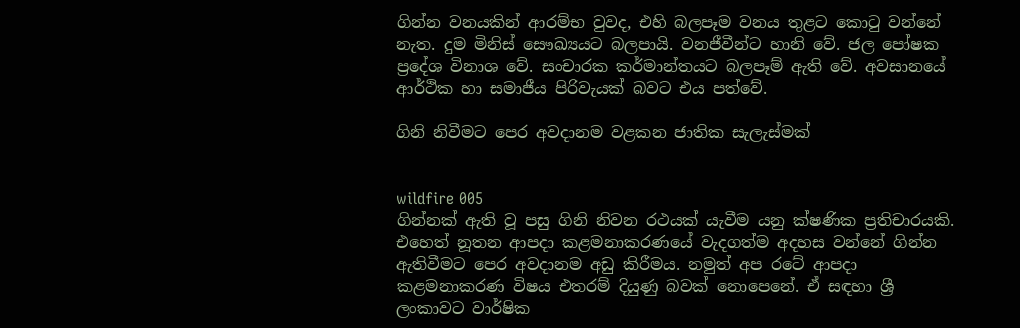ගින්න වනයකින් ආරම්භ වුවද, එහි බලපෑම වනය තුළට කොටු වන්නේ නැත. දුම මිනිස් සෞඛ්‍යයට බලපායි. වනජීවීන්ට හානි වේ. ජල පෝෂක ප්‍රදේශ විනාශ වේ. සංචාරක කර්මාන්තයට බලපෑම් ඇති වේ. අවසානයේ ආර්ථික හා සමාජීය පිරිවැයක් බවට එය පත්වේ.

ගිනි නිවීමට පෙර අවදානම වළකන ජාතික සැලැස්මක්


wildfire 005
ගින්නක් ඇති වූ පසු ගිනි නිවන රථයක් යැවීම යනු ක්ෂණික ප්‍රතිචාරයකි. එහෙත් නූතන ආපදා කළමනාකරණයේ වැදගත්ම අදහස වන්නේ ගින්න ඇතිවීමට පෙර අවදානම අඩු කිරීමය. නමුත් අප රටේ ආපදා කළමනාකරණ විෂය එතරම් දියුණු බවක් නොපෙනේ. ඒ සඳහා ශ්‍රී ලංකාවට වාර්ෂික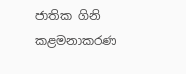ජාතික ගිනි කළමනාකරණ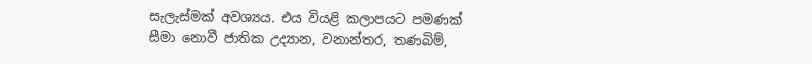සැලැස්මක් අවශ්‍යය. එය වියළි කලාපයට පමණක් සීමා නොවී ජාතික උද්‍යාන, වනාන්තර, තණබිම්,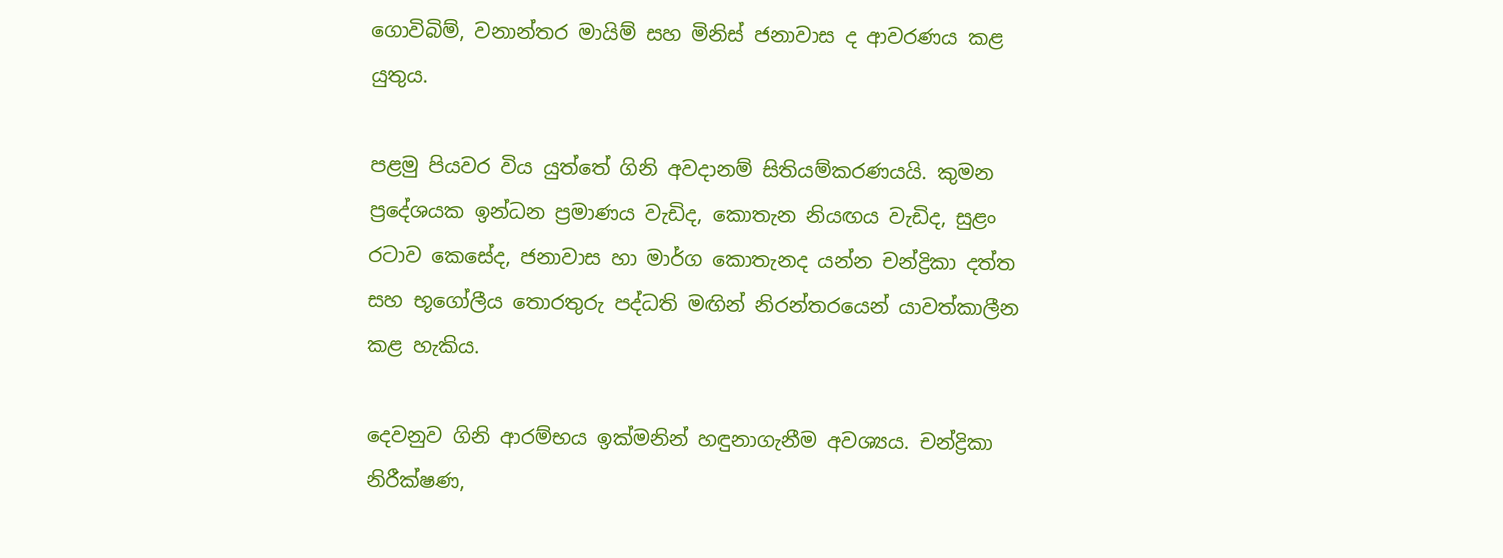ගොවිබිම්, වනාන්තර මායිම් සහ මිනිස් ජනාවාස ද ආවරණය කළ යුතුය.

පළමු පියවර විය යුත්තේ ගිනි අවදානම් සිතියම්කරණයයි. කුමන ප්‍රදේශයක ඉන්ධන ප්‍රමාණය වැඩිද, කොතැන නියඟය වැඩිද, සුළං රටාව කෙසේද, ජනාවාස හා මාර්ග කොතැනද යන්න චන්ද්‍රිකා දත්ත සහ භූගෝලීය තොරතුරු පද්ධති මඟින් නිරන්තරයෙන් යාවත්කාලීන කළ හැකිය.

දෙවනුව ගිනි ආරම්භය ඉක්මනින් හඳුනාගැනීම අවශ්‍යය. චන්ද්‍රිකා නිරීක්ෂණ,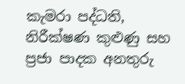කැමරා පද්ධති, නිරීක්ෂණ කුළුණු සහ ප්‍රජා පාදක අනතුරු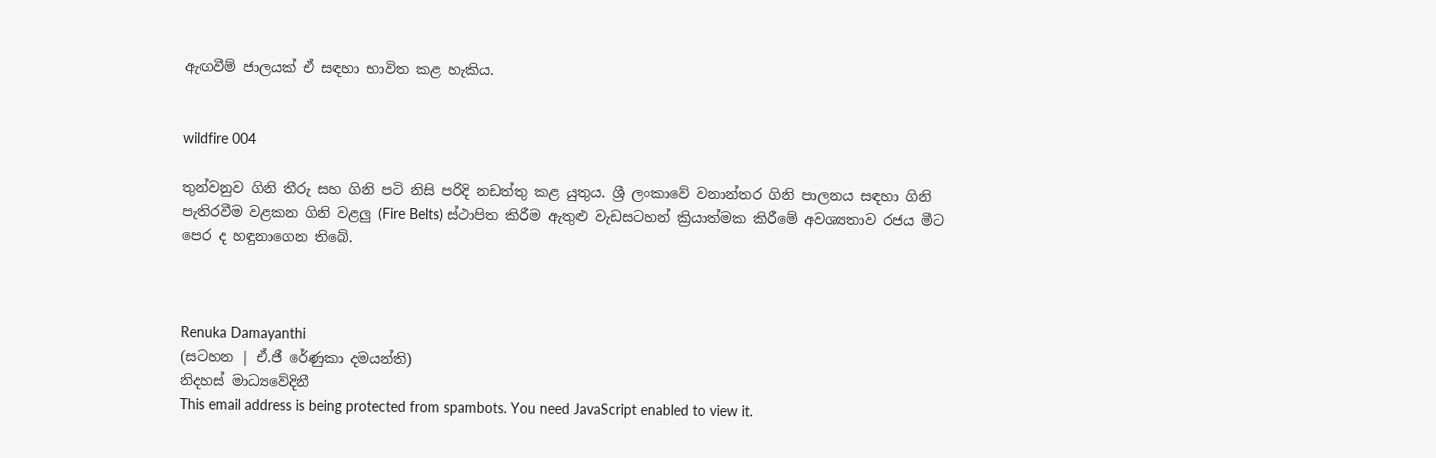ඇඟවීම් ජාලයක් ඒ සඳහා භාවිත කළ හැකිය.


wildfire 004

තුන්වනුව ගිනි තීරු සහ ගිනි පටි නිසි පරිදි නඩත්තු කළ යුතුය. ශ්‍රී ලංකාවේ වනාන්තර ගිනි පාලනය සඳහා ගිනි පැතිරවීම වළකන ගිනි වළලු (Fire Belts) ස්ථාපිත කිරීම ඇතුළු වැඩසටහන් ක්‍රියාත්මක කිරීමේ අවශ්‍යතාව රජය මීට පෙර ද හඳුනාගෙන තිබේ.



Renuka Damayanthi
(සටහන | ඒ.ජී රේණුකා දමයන්ති)
නිදහස් මාධ්‍යවේදිනී
This email address is being protected from spambots. You need JavaScript enabled to view it.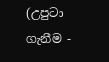(උපුටා ගැනීම -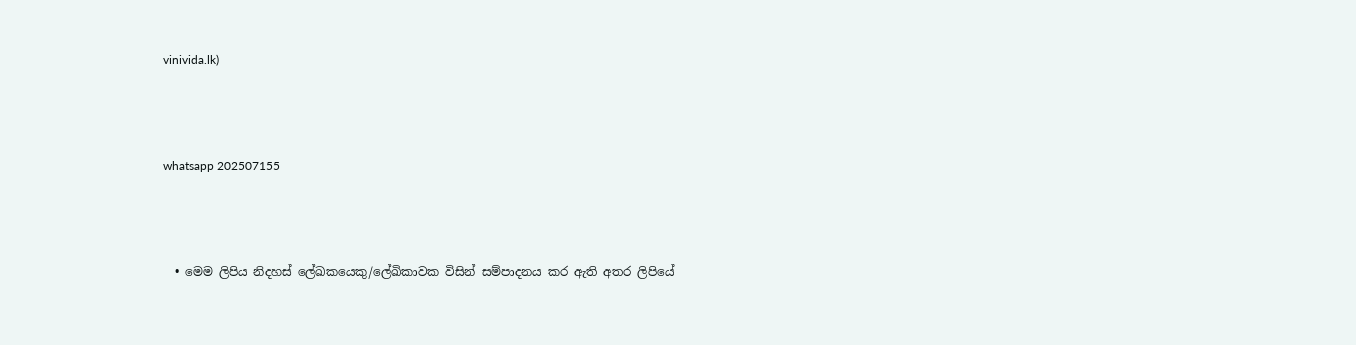vinivida.lk)



whatsapp 202507155



  • මෙම ලිපිය නිදහස් ලේඛකයෙකු/ලේඛිකාවක විසින් සම්පාදනය කර ඇති අතර ලිපියේ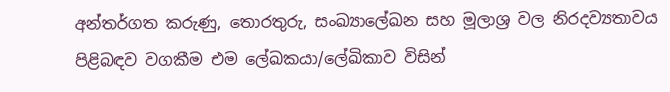අන්තර්ගත කරුණු, තොරතුරු, සංඛ්‍යාලේඛන සහ මූලාශ්‍ර වල නිරදව්‍යතාවය පිළිබඳව වගකීම එම ලේඛකයා/ලේඛිකාව විසින්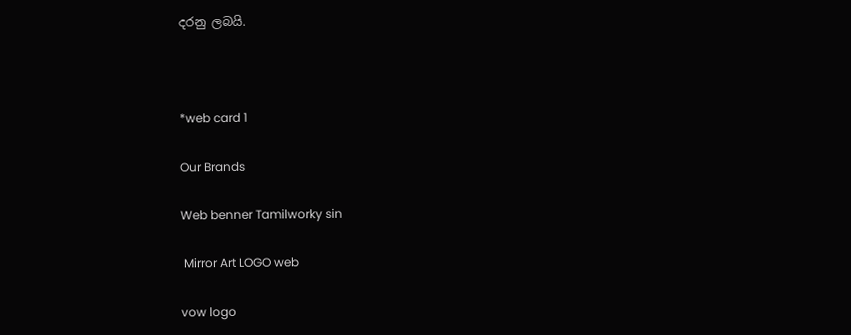දරනු ලබයි.



*web card 1

Our Brands

Web benner Tamilworky sin

 Mirror Art LOGO web

vow logo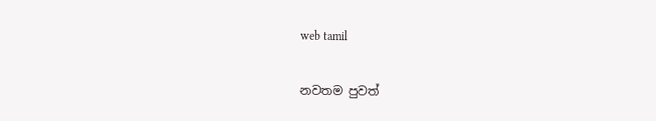web tamil

නවතම පුවත්